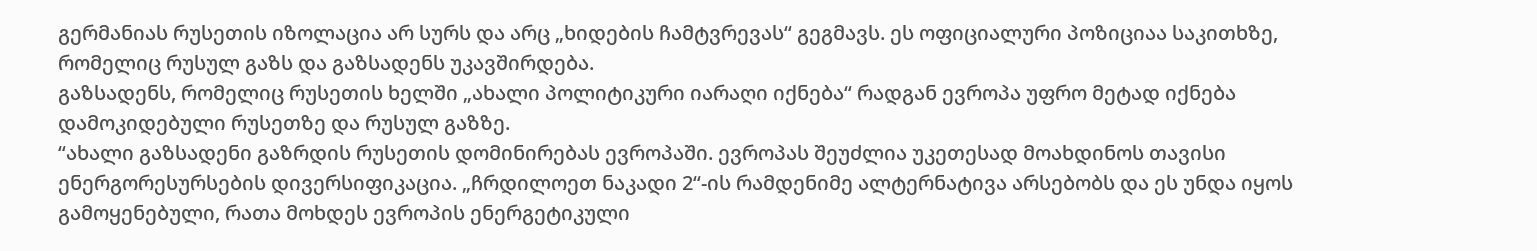გერმანიას რუსეთის იზოლაცია არ სურს და არც „ხიდების ჩამტვრევას“ გეგმავს. ეს ოფიციალური პოზიციაა საკითხზე, რომელიც რუსულ გაზს და გაზსადენს უკავშირდება.
გაზსადენს, რომელიც რუსეთის ხელში „ახალი პოლიტიკური იარაღი იქნება“ რადგან ევროპა უფრო მეტად იქნება დამოკიდებული რუსეთზე და რუსულ გაზზე.
“ახალი გაზსადენი გაზრდის რუსეთის დომინირებას ევროპაში. ევროპას შეუძლია უკეთესად მოახდინოს თავისი ენერგორესურსების დივერსიფიკაცია. „ჩრდილოეთ ნაკადი 2“-ის რამდენიმე ალტერნატივა არსებობს და ეს უნდა იყოს გამოყენებული, რათა მოხდეს ევროპის ენერგეტიკული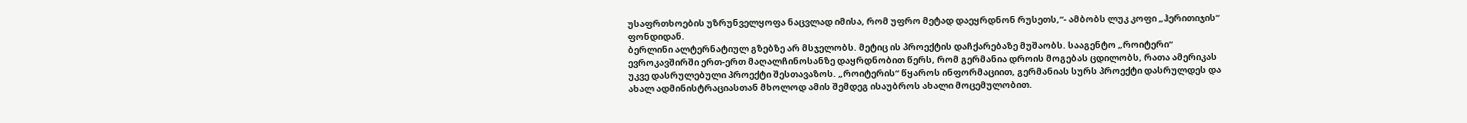უსაფრთხოების უზრუნველყოფა ნაცვლად იმისა, რომ უფრო მეტად დაეყრდნონ რუსეთს,“- ამბობს ლუკ კოფი „ჰერითიჯის“ ფონდიდან.
ბერლინი ალტერნატიულ გზებზე არ მსჯელობს. მეტიც ის პროექტის დაჩქარებაზე მუშაობს. სააგენტო „როიტერი“ ევროკავშირში ერთ-ერთ მაღალჩინოსანზე დაყრდნობით წერს, რომ გერმანია დროის მოგებას ცდილობს, რათა ამერიკას უკვე დასრულებული პროექტი შესთავაზოს. „როიტერის“ წყაროს ინფორმაციით, გერმანიას სურს პროექტი დასრულდეს და ახალ ადმინისტრაციასთან მხოლოდ ამის შემდეგ ისაუბროს ახალი მოცემულობით.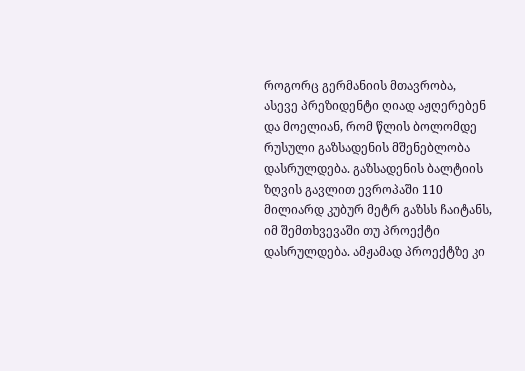როგორც გერმანიის მთავრობა, ასევე პრეზიდენტი ღიად აჟღერებენ და მოელიან, რომ წლის ბოლომდე რუსული გაზსადენის მშენებლობა დასრულდება. გაზსადენის ბალტიის ზღვის გავლით ევროპაში 110 მილიარდ კუბურ მეტრ გაზსს ჩაიტანს, იმ შემთხვევაში თუ პროექტი დასრულდება. ამჟამად პროექტზე კი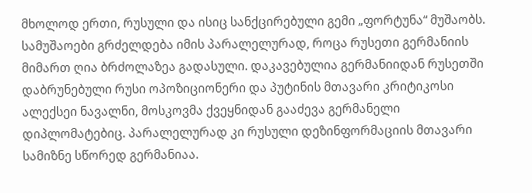მხოლოდ ერთი, რუსული და ისიც სანქცირებული გემი „ფორტუნა“ მუშაობს.
სამუშაოები გრძელდება იმის პარალელურად, როცა რუსეთი გერმანიის მიმართ ღია ბრძოლაზეა გადასული. დაკავებულია გერმანიიდან რუსეთში დაბრუნებული რუსი ოპოზიციონერი და პუტინის მთავარი კრიტიკოსი ალექსეი ნავალნი, მოსკოვმა ქვეყნიდან გააძევა გერმანელი დიპლომატებიც. პარალელურად კი რუსული დეზინფორმაციის მთავარი სამიზნე სწორედ გერმანიაა.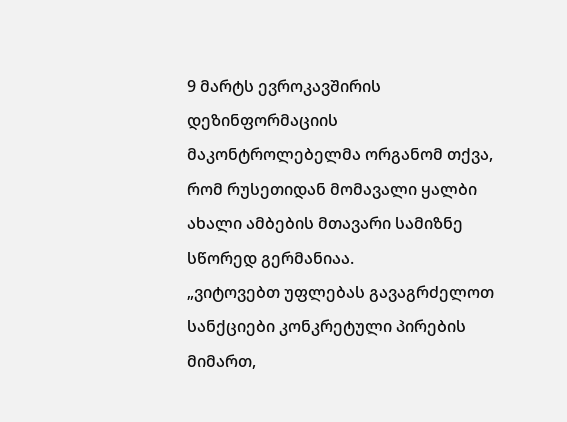9 მარტს ევროკავშირის დეზინფორმაციის მაკონტროლებელმა ორგანომ თქვა, რომ რუსეთიდან მომავალი ყალბი ახალი ამბების მთავარი სამიზნე სწორედ გერმანიაა.
„ვიტოვებთ უფლებას გავაგრძელოთ სანქციები კონკრეტული პირების მიმართ,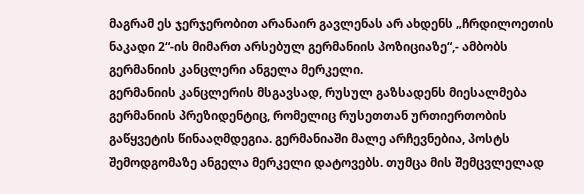მაგრამ ეს ჯერჯერობით არანაირ გავლენას არ ახდენს „ჩრდილოეთის ნაკადი 2“-ის მიმართ არსებულ გერმანიის პოზიციაზე“,- ამბობს გერმანიის კანცლერი ანგელა მერკელი.
გერმანიის კანცლერის მსგავსად, რუსულ გაზსადენს მიესალმება გერმანიის პრეზიდენტიც, რომელიც რუსეთთან ურთიერთობის გაწყვეტის წინააღმდეგია. გერმანიაში მალე არჩევნებია, პოსტს შემოდგომაზე ანგელა მერკელი დატოვებს. თუმცა მის შემცვლელად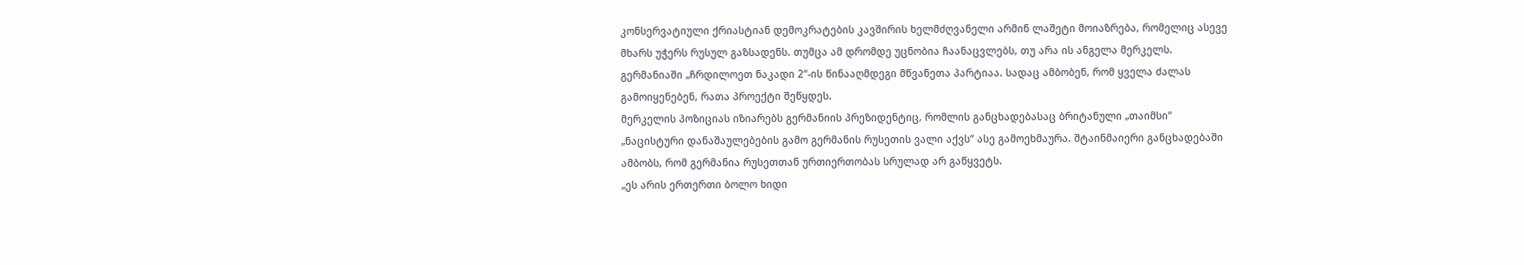კონსერვატიული ქრიასტიან დემოკრატების კავშირის ხელმძღვანელი არმინ ლაშეტი მოიაზრება, რომელიც ასევე მხარს უჭერს რუსულ გაზსადენს. თუმცა ამ დრომდე უცნობია ჩაანაცვლებს, თუ არა ის ანგელა მერკელს. გერმანიაში „ჩრდილოეთ ნაკადი 2“-ის წინააღმდეგი მწვანეთა პარტიაა. სადაც ამბობენ, რომ ყველა ძალას გამოიყენებენ, რათა პროექტი შეწყდეს.
მერკელის პოზიციას იზიარებს გერმანიის პრეზიდენტიც, რომლის განცხადებასაც ბრიტანული „თაიმსი“ „ნაცისტური დანაშაულებების გამო გერმანის რუსეთის ვალი აქვს“ ასე გამოეხმაურა. შტაინმაიერი განცხადებაში ამბობს, რომ გერმანია რუსეთთან ურთიერთობას სრულად არ გაწყვეტს.
„ეს არის ერთერთი ბოლო ხიდი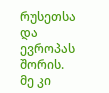რუსეთსა და ევროპას შორის. მე კი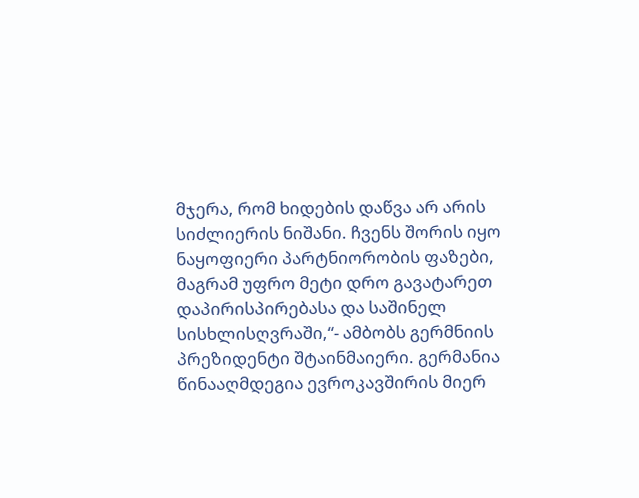მჯერა, რომ ხიდების დაწვა არ არის სიძლიერის ნიშანი. ჩვენს შორის იყო ნაყოფიერი პარტნიორობის ფაზები, მაგრამ უფრო მეტი დრო გავატარეთ დაპირისპირებასა და საშინელ სისხლისღვრაში,“- ამბობს გერმნიის პრეზიდენტი შტაინმაიერი. გერმანია წინააღმდეგია ევროკავშირის მიერ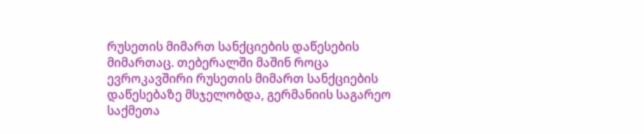რუსეთის მიმართ სანქციების დაწესების მიმართაც. თებერალში მაშინ როცა ევროკავშირი რუსეთის მიმართ სანქციების დაწესებაზე მსჯელობდა, გერმანიის საგარეო საქმეთა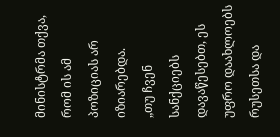მინისტრმა თქვა, რომ ის ამ პოზიციას არ იზიარებდა.
„თუ ჩვენ სანქციებს დავაწესებთ, ეს უფრო დაახლოებს რუსეთსა და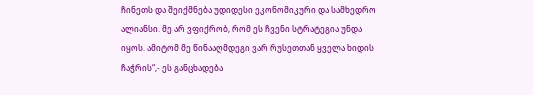ჩინეთს და შეიქმნება უდიდესი ეკონომიკური და სამხედრო ალიანსი. მე არ ვფიქრობ, რომ ეს ჩვენი სტრატეგია უნდა იყოს. ამიტომ მე წინააღმდეგი ვარ რუსეთთან ყველა ხიდის ჩაჭრის“,- ეს განცხადება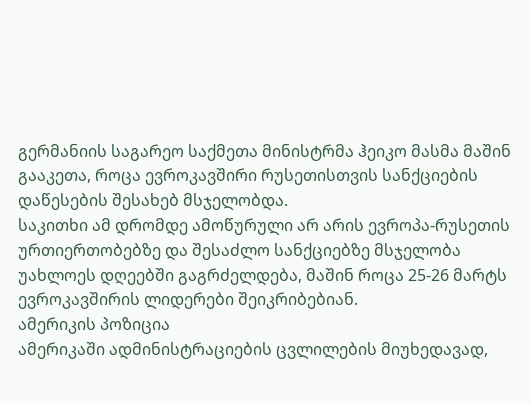გერმანიის საგარეო საქმეთა მინისტრმა ჰეიკო მასმა მაშინ გააკეთა, როცა ევროკავშირი რუსეთისთვის სანქციების დაწესების შესახებ მსჯელობდა.
საკითხი ამ დრომდე ამოწურული არ არის ევროპა-რუსეთის ურთიერთობებზე და შესაძლო სანქციებზე მსჯელობა უახლოეს დღეებში გაგრძელდება, მაშინ როცა 25-26 მარტს ევროკავშირის ლიდერები შეიკრიბებიან.
ამერიკის პოზიცია
ამერიკაში ადმინისტრაციების ცვლილების მიუხედავად,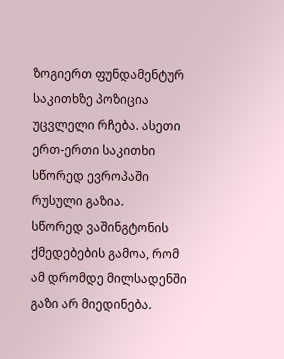ზოგიერთ ფუნდამენტურ საკითხზე პოზიცია უცვლელი რჩება. ასეთი ერთ-ერთი საკითხი სწორედ ევროპაში რუსული გაზია.
სწორედ ვაშინგტონის ქმედებების გამოა, რომ ამ დრომდე მილსადენში გაზი არ მიედინება.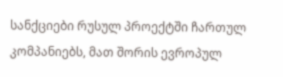სანქციები რუსულ პროექტში ჩართულ კომპანიებს, მათ შორის ევროპულ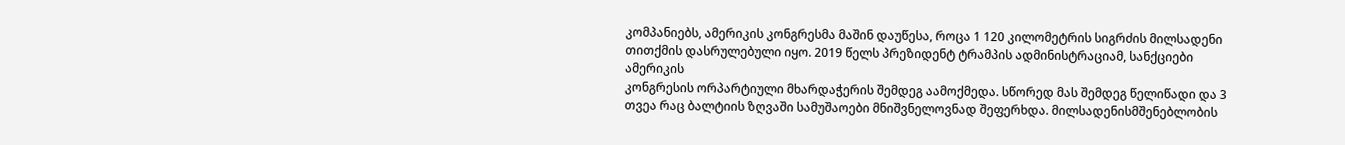კომპანიებს, ამერიკის კონგრესმა მაშინ დაუწესა, როცა 1 120 კილომეტრის სიგრძის მილსადენი თითქმის დასრულებული იყო. 2019 წელს პრეზიდენტ ტრამპის ადმინისტრაციამ, სანქციები ამერიკის
კონგრესის ორპარტიული მხარდაჭერის შემდეგ აამოქმედა. სწორედ მას შემდეგ წელიწადი და 3 თვეა რაც ბალტიის ზღვაში სამუშაოები მნიშვნელოვნად შეფერხდა. მილსადენისმშენებლობის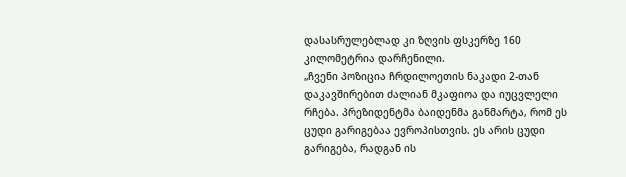დასასრულებლად კი ზღვის ფსკერზე 160 კილომეტრია დარჩენილი.
„ჩვენი პოზიცია ჩრდილოეთის ნაკადი 2-თან დაკავშირებით ძალიან მკაფიოა და იუცვლელი რჩება. პრეზიდენტმა ბაიდენმა განმარტა, რომ ეს ცუდი გარიგებაა ევროპისთვის. ეს არის ცუდი გარიგება, რადგან ის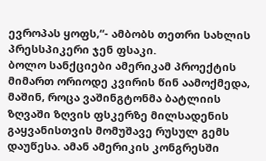ევროპას ყოფს,“- ამბობს თეთრი სახლის პრესსპიკერი ჯენ ფსაკი.
ბოლო სანქციები ამერიკამ პროექტის მიმართ ორიოდე კვირის წინ აამოქმედა, მაშინ, როცა ვაშინგტონმა ბატლიის ზღვაში ზღვის ფსკერზე მილსადენის გაყვანისთვის მომუშავე რუსულ გემს დაუწესა. ამან ამერიკის კონგრესში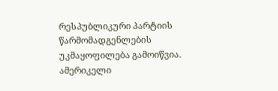რესპუბლიკური პარტიის წარმომადგენლების უკმაყოფილება გამოიწვია. ამერიკელი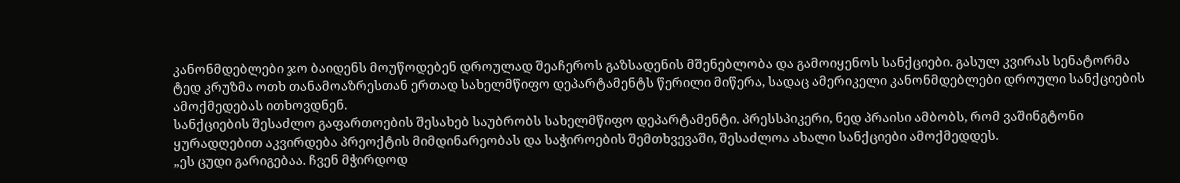კანონმდებლები ჯო ბაიდენს მოუწოდებენ დროულად შეაჩეროს გაზსადენის მშენებლობა და გამოიყენოს სანქციები. გასულ კვირას სენატორმა ტედ კრუზმა ოთხ თანამოაზრესთან ერთად სახელმწიფო დეპარტამენტს წერილი მიწერა, სადაც ამერიკელი კანონმდებლები დროული სანქციების ამოქმედებას ითხოვდნენ.
სანქციების შესაძლო გაფართოების შესახებ საუბრობს სახელმწიფო დეპარტამენტი. პრესსპიკერი, ნედ პრაისი ამბობს, რომ ვაშინგტონი ყურადღებით აკვირდება პრეოქტის მიმდინარეობას და საჭიროების შემთხვევაში, შესაძლოა ახალი სანქციები ამოქმედდეს.
„ეს ცუდი გარიგებაა. ჩვენ მჭირდოდ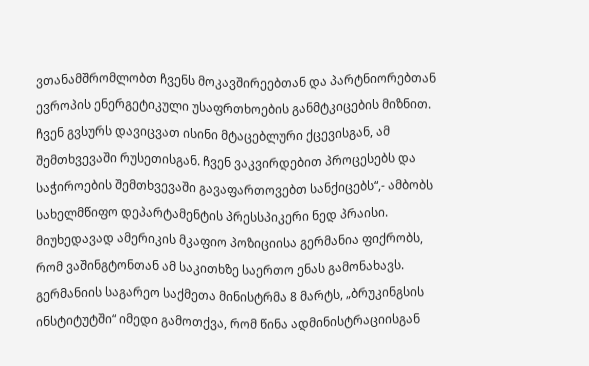ვთანამშრომლობთ ჩვენს მოკავშირეებთან და პარტნიორებთან ევროპის ენერგეტიკული უსაფრთხოების განმტკიცების მიზნით. ჩვენ გვსურს დავიცვათ ისინი მტაცებლური ქცევისგან, ამ შემთხვევაში რუსეთისგან. ჩვენ ვაკვირდებით პროცესებს და საჭიროების შემთხვევაში გავაფართოვებთ სანქიცებს“,- ამბობს სახელმწიფო დეპარტამენტის პრესსპიკერი ნედ პრაისი.
მიუხედავად ამერიკის მკაფიო პოზიციისა გერმანია ფიქრობს, რომ ვაშინგტონთან ამ საკითხზე საერთო ენას გამონახავს. გერმანიის საგარეო საქმეთა მინისტრმა 8 მარტს, „ბრუკინგსის ინსტიტუტში“ იმედი გამოთქვა, რომ წინა ადმინისტრაციისგან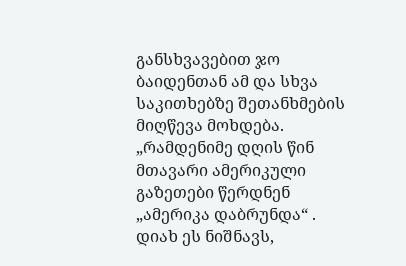განსხვავებით ჯო ბაიდენთან ამ და სხვა საკითხებზე შეთანხმების მიღწევა მოხდება.
„რამდენიმე დღის წინ მთავარი ამერიკული გაზეთები წერდნენ „ამერიკა დაბრუნდა“ . დიახ ეს ნიშნავს,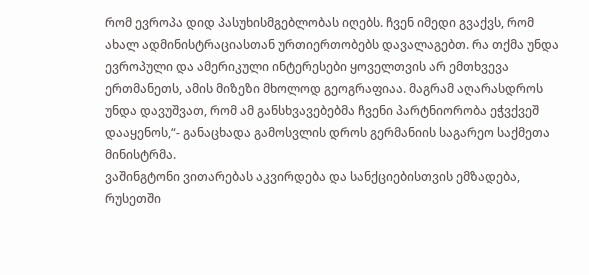რომ ევროპა დიდ პასუხისმგებლობას იღებს. ჩვენ იმედი გვაქვს, რომ ახალ ადმინისტრაციასთან ურთიერთობებს დავალაგებთ. რა თქმა უნდა ევროპული და ამერიკული ინტერესები ყოველთვის არ ემთხვევა ერთმანეთს, ამის მიზეზი მხოლოდ გეოგრაფიაა. მაგრამ აღარასდროს უნდა დავუშვათ, რომ ამ განსხვავებებმა ჩვენი პარტნიორობა ეჭვქვეშ დააყენოს,“- განაცხადა გამოსვლის დროს გერმანიის საგარეო საქმეთა მინისტრმა.
ვაშინგტონი ვითარებას აკვირდება და სანქციებისთვის ემზადება, რუსეთში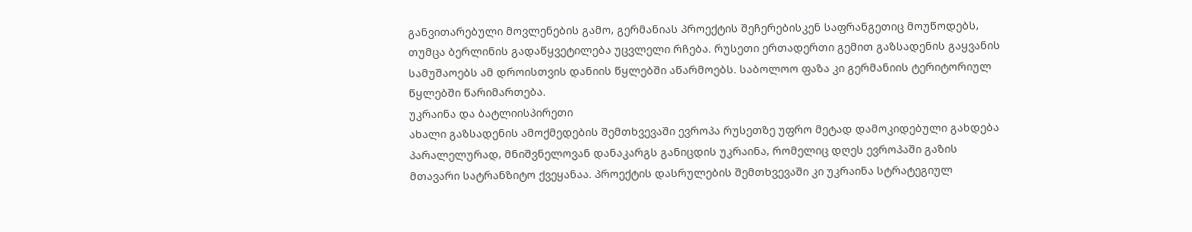განვითარებული მოვლენების გამო, გერმანიას პროექტის შეჩერებისკენ საფრანგეთიც მოუწოდებს, თუმცა ბერლინის გადაწყვეტილება უცვლელი რჩება. რუსეთი ერთადერთი გემით გაზსადენის გაყვანის სამუშაოებს ამ დროისთვის დანიის წყლებში აწარმოებს. საბოლოო ფაზა კი გერმანიის ტერიტორიულ წყლებში წარიმართება.
უკრაინა და ბატლიისპირეთი
ახალი გაზსადენის ამოქმედების შემთხვევაში ევროპა რუსეთზე უფრო მეტად დამოკიდებული გახდება პარალელურად, მნიშვნელოვან დანაკარგს განიცდის უკრაინა, რომელიც დღეს ევროპაში გაზის მთავარი სატრანზიტო ქვეყანაა. პროექტის დასრულების შემთხვევაში კი უკრაინა სტრატეგიულ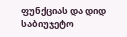ფუნქციას და დიდ საბიუჯეტო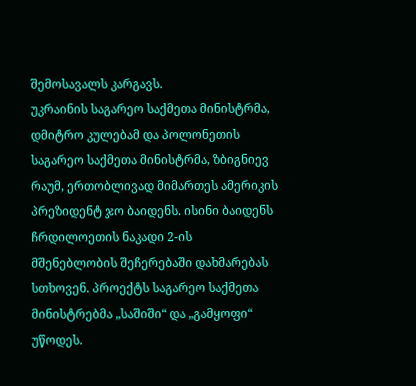შემოსავალს კარგავს.
უკრაინის საგარეო საქმეთა მინისტრმა, დმიტრო კულებამ და პოლონეთის საგარეო საქმეთა მინისტრმა, ზბიგნიევ რაუმ, ერთობლივად მიმართეს ამერიკის პრეზიდენტ ჯო ბაიდენს. ისინი ბაიდენს ჩრდილოეთის ნაკადი 2-ის მშენებლობის შეჩერებაში დახმარებას სთხოვენ. პროექტს საგარეო საქმეთა მინისტრებმა „საშიში“ და „გამყოფი“ უწოდეს.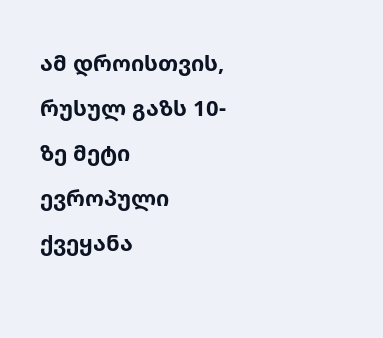ამ დროისთვის, რუსულ გაზს 10-ზე მეტი ევროპული ქვეყანა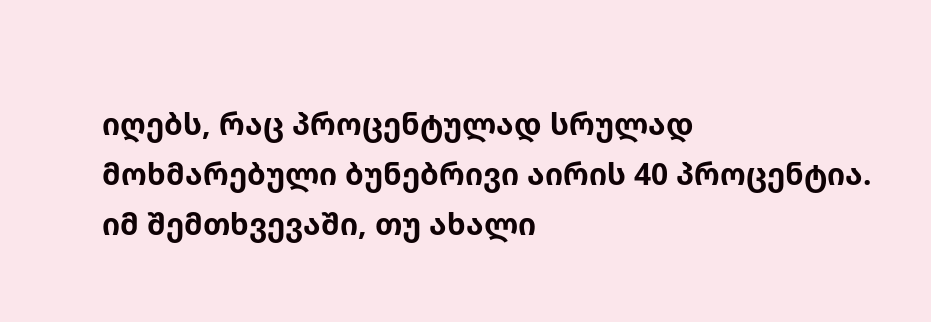იღებს, რაც პროცენტულად სრულად მოხმარებული ბუნებრივი აირის 40 პროცენტია. იმ შემთხვევაში, თუ ახალი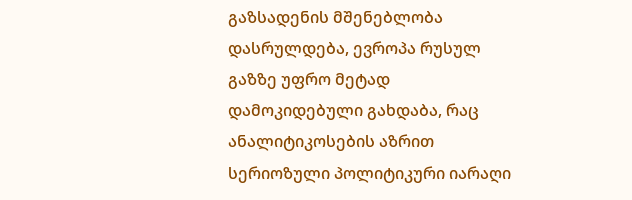გაზსადენის მშენებლობა დასრულდება, ევროპა რუსულ გაზზე უფრო მეტად დამოკიდებული გახდაბა, რაც ანალიტიკოსების აზრით სერიოზული პოლიტიკური იარაღი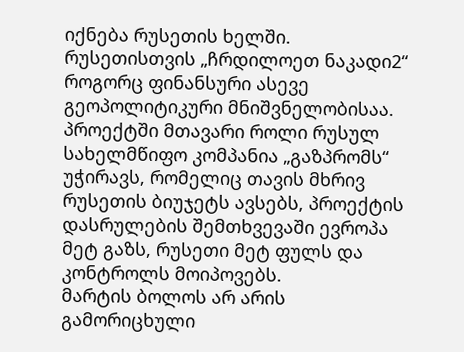იქნება რუსეთის ხელში.
რუსეთისთვის „ჩრდილოეთ ნაკადი2“ როგორც ფინანსური ასევე გეოპოლიტიკური მნიშვნელობისაა. პროექტში მთავარი როლი რუსულ სახელმწიფო კომპანია „გაზპრომს“ უჭირავს, რომელიც თავის მხრივ რუსეთის ბიუჯეტს ავსებს, პროექტის დასრულების შემთხვევაში ევროპა მეტ გაზს, რუსეთი მეტ ფულს და კონტროლს მოიპოვებს.
მარტის ბოლოს არ არის გამორიცხული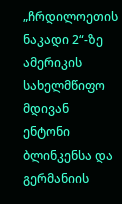„ჩრდილოეთის ნაკადი 2“-ზე ამერიკის სახელმწიფო მდივან ენტონი ბლინკენსა და გერმანიის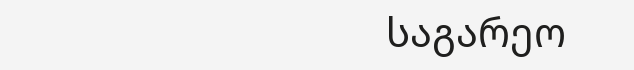საგარეო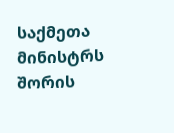საქმეთა მინისტრს შორის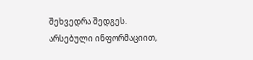შეხვედრა შედგეს. არსებული ინფორმაციით,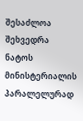შესაძლოა შეხვედრა ნატოს მინისტერიალის პარალელურად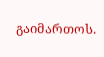გაიმართოს.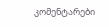კომენტარები